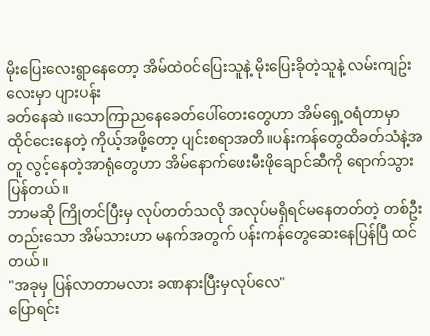မိုးပြေးလေးရွာနေတော့ အိမ်ထဲဝင်ပြေးသူနဲ့ မိုးပြေးခိုတဲ့သူနဲ့ လမ်းကျဥ်းလေးမှာ ပျားပန်း
ခတ်နေဆဲ ။သောကြာညနေခေတ်ပေါ်တေးတွေဟာ အိမ်ရှေ့ဝရံတာမှာ ထိုင်ငေးနေတဲ့ ကိုယ့်အဖို့တော့ ပျင်းစရာအတိ။ပန်းကန်တွေထိခတ်သံနဲ့အတူ လွင့်နေတဲ့အာရုံတွေဟာ အိမ်နောက်ဖေးမီးဖိုချောင်ဆီကို ရောက်သွားပြန်တယ်။
ဘာမဆို ကြိုတင်ပြီးမှ လုပ်တတ်သလို အလုပ်မရှိရင်မနေတတ်တဲ့ တစ်ဦးတည်းသော အိမ်သားဟာ မနက်အတွက် ပန်းကန်တွေဆေးနေပြန်ပြီ ထင်တယ်။
"အခုမှ ပြန်လာတာမလား ခဏနားပြီးမှလုပ်လေ"
ပြောရင်း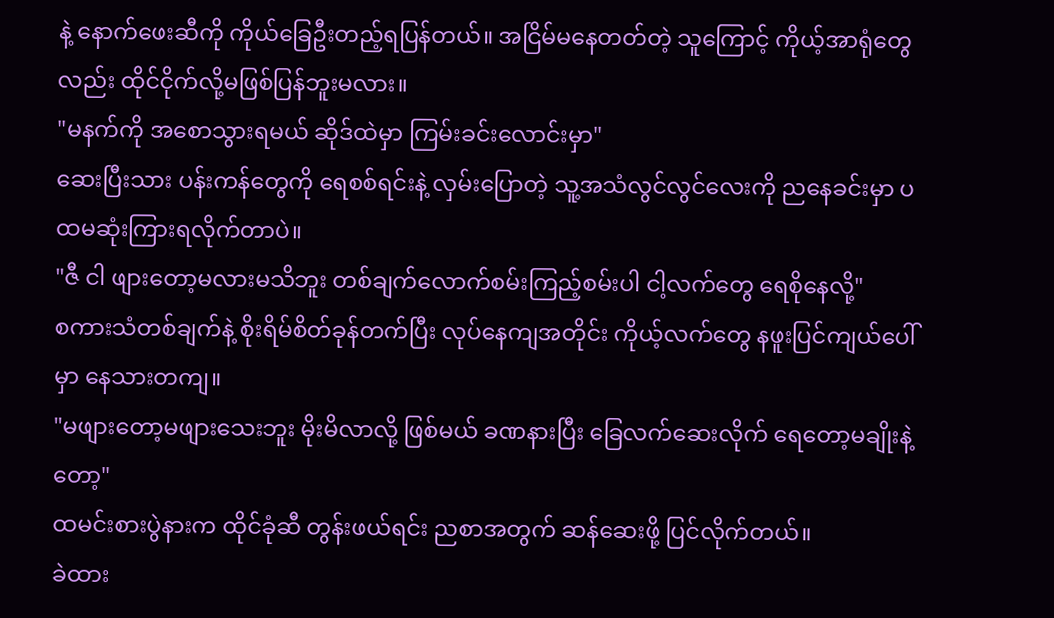နဲ့ နောက်ဖေးဆီကို ကိုယ်ခြေဦးတည့်ရပြန်တယ်။ အငြိမ်မနေတတ်တဲ့ သူကြောင့် ကိုယ့်အာရုံတွေလည်း ထိုင်ငိုက်လို့မဖြစ်ပြန်ဘူးမလား။
"မနက်ကို အစောသွားရမယ် ဆိုဒ်ထဲမှာ ကြမ်းခင်းလောင်းမှာ"
ဆေးပြီးသား ပန်းကန်တွေကို ရေစစ်ရင်းနဲ့ လှမ်းပြောတဲ့ သူ့အသံလွင်လွင်လေးကို ညနေခင်းမှာ ပထမဆုံးကြားရလိုက်တာပဲ။
"ဇီ ငါ ဖျားတော့မလားမသိဘူး တစ်ချက်လောက်စမ်းကြည့်စမ်းပါ ငါ့လက်တွေ ရေစိုနေလို့"
စကားသံတစ်ချက်နဲ့ စိုးရိမ်စိတ်ခုန်တက်ပြီး လုပ်နေကျအတိုင်း ကိုယ့်လက်တွေ နဖူးပြင်ကျယ်ပေါ်မှာ နေသားတကျ။
"မဖျားတော့မဖျားသေးဘူး မိုးမိလာလို့ ဖြစ်မယ် ခဏနားပြီး ခြေလက်ဆေးလိုက် ရေတော့မချိုးနဲ့တော့"
ထမင်းစားပွဲနားက ထိုင်ခုံဆီ တွန်းဖယ်ရင်း ညစာအတွက် ဆန်ဆေးဖို့ ပြင်လိုက်တယ်။
ခဲထား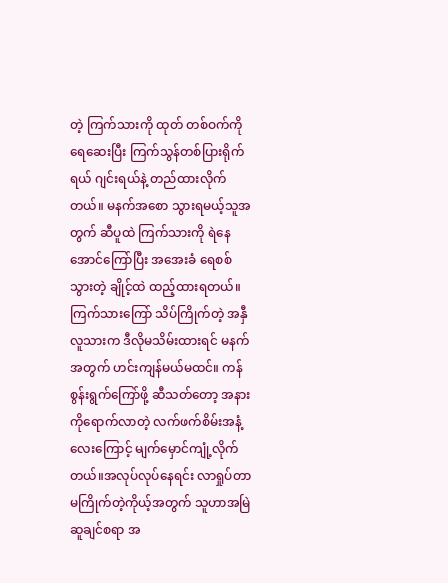တဲ့ ကြက်သားကို ထုတ် တစ်ဝက်ကိုရေဆေးပြီး ကြက်သွန်တစ်ပြားရိုက်ရယ် ဂျင်းရယ်နဲ့ တည်ထားလိုက်တယ်။ မနက်အစော သွားရမယ့်သူအတွက် ဆီပူထဲ ကြက်သားကို ရဲနေအောင်ကြော်ပြီး အအေးခံ ရေစစ်သွားတဲ့ ချိုင့်ထဲ ထည့်ထားရတယ်။ ကြက်သားကြော် သိပ်ကြိုက်တဲ့ အနှီလူသားက ဒီလိုမသိမ်းထားရင် မနက်အတွက် ဟင်းကျန်မယ်မထင်။ ကန်စွန်းရွက်ကြော်ဖို့ ဆီသတ်တော့ အနားကိုရောက်လာတဲ့ လက်ဖက်စိမ်းအနံ့လေးကြောင့် မျက်မှောင်ကျုံ့လိုက်တယ်။အလုပ်လုပ်နေရင်း လာရှုပ်တာ မကြိုက်တဲ့ကိုယ့်အတွက် သူဟာအမြဲဆူချင်စရာ အ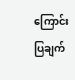ကြောင်းပြချက်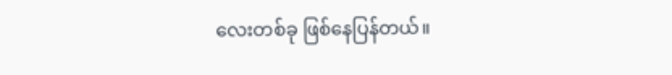လေးတစ်ခု ဖြစ်နေပြန်တယ်။